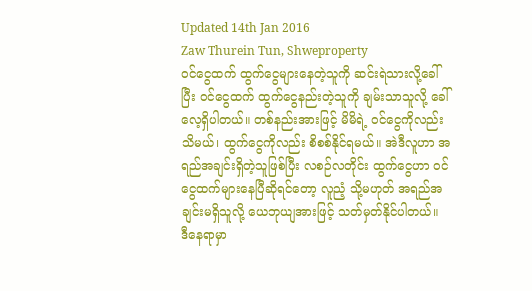Updated 14th Jan 2016
Zaw Thurein Tun, Shweproperty
ဝင်ငွေထက် ထွက်ငွေများနေတဲ့သူကို ဆင်းရဲသားလို့ခေါ်ပြီး ဝင်ငွေထက် ထွက်ငွေနည်းတဲ့သူကို ချမ်းသာသူလို့ ခေါ်လေ့ရှိပါတယ်။ တစ်နည်းအားဖြင့် မိမိရဲ့ ဝင်ငွေကိုလည်း သိမယ်၊ ထွက်ငွေကိုလည်း စိစစ်နိုင်ရမယ်။ အဲဒီလူဟာ အရည်အချင်းရှိတဲ့သူဖြစ်ပြီး လစဉ်လတိုင်း ထွက်ငွေဟာ ဝင်ငွေထက်များနေပြီဆိုရင်တော့ လူညံ့ သို့မဟုတ် အရည်အချင်းမရှိသူလို့ ယေဘုယျအားဖြင့် သတ်မှတ်နိုင်ပါတယ်။
ဒီနေရာမှာ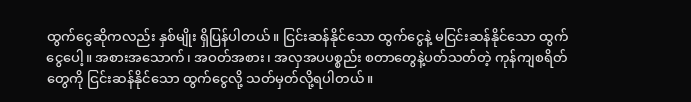ထွက်ငွေဆိုကလည်း နှစ်မျိုး ရှိပြန်ပါတယ်။ ငြင်းဆန်နိုင်သော ထွက်ငွေနဲ့ မငြင်းဆန်နိုင်သော ထွက်ငွေပေါ့။ အစားအသောက်၊ အဝတ်အစား၊ အလှအပပစ္စည်း စတာတွေနဲ့ပတ်သတ်တဲ့ ကုန်ကျစရိတ်တွေကို ငြင်းဆန်နိုင်သော ထွက်ငွေလို့ သတ်မှတ်လို့ရပါတယ်။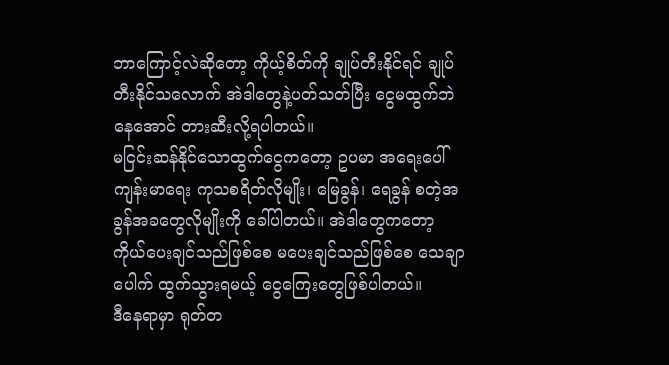ဘာကြောင့်လဲဆိုတော့ ကိုယ့်စိတ်ကို ချုပ်တီးနိုင်ရင် ချုပ်တီးနိုင်သလောက် အဲဒါတွေနဲ့ပတ်သတ်ပြီး ငွေမထွက်ဘဲနေအောင် တားဆီးလို့ရပါတယ်။
မငြင်းဆန်နိုင်သောထွက်ငွေကတော့ ဥပမာ အရေးပေါ်ကျန်းမာရေး ကုသစရိတ်လိုမျိုး၊ မြေခွန်၊ ရေခွန် စတဲ့အခွန်အခတွေလိုမျိုးကို ခေါ်ပါတယ်။ အဲဒါတွေကတော့ ကိုယ်ပေးချင်သည်ဖြစ်စေ မပေးချင်သည်ဖြစ်စေ သေချာပေါက် ထွက်သွားရမယ့် ငွေကြေးတွေဖြစ်ပါတယ်။
ဒီနေရာမှာ ရုတ်တ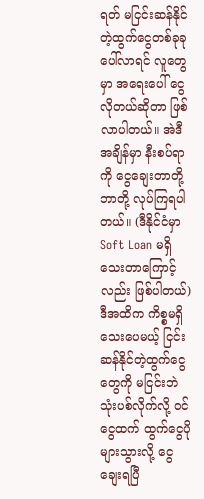ရတ် မငြင်းဆန်နိုင်တဲ့ထွက်ငွေတစ်ခုခု ပေါ်လာရင် လူတွေမှာ အရေးပေါ် ငွေလိုတယ်ဆိုတာ ဖြစ်လာပါတယ်။ အဲဒီအချိန်မှာ နီးစပ်ရာကို ငွေချေးတာတို့ဘာတို့ လုပ်ကြရပါတယ်။ (ဒီနိုင်ငံမှာ Soft Loan မရှိသေးတာကြောင့်လည်း ဖြစ်ပါတယ်) ဒီအထိက ကိစ္စမရှိသေးပေမယ့် ငြင်းဆန်နိုင်တဲ့ထွက်ငွေတွေကို မငြင်းဘဲ သုံးပစ်လိုက်လို့ ဝင်ငွေထက် ထွက်ငွေပိုများသွားလို့ ငွေချေးရပြီ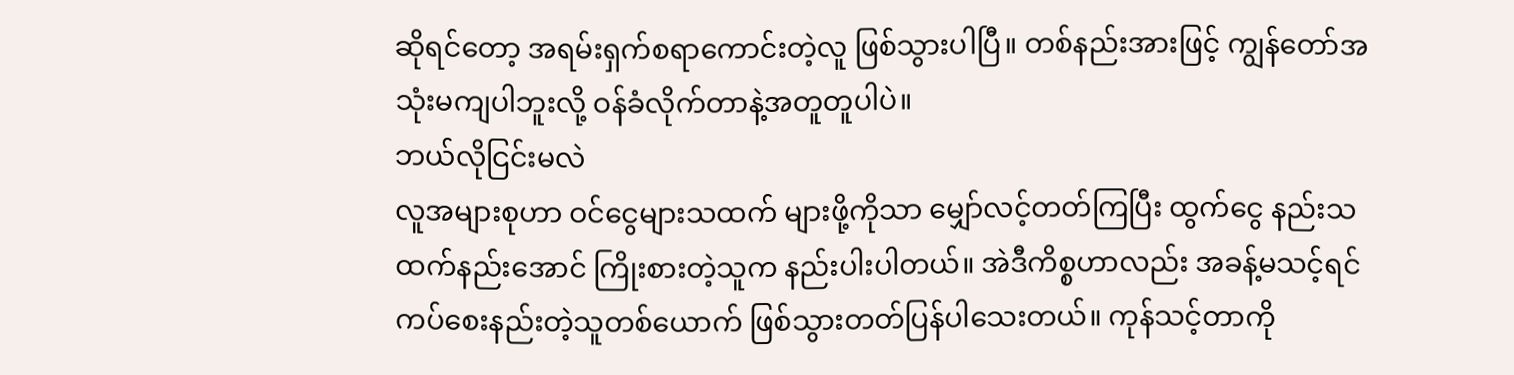ဆိုရင်တော့ အရမ်းရှက်စရာကောင်းတဲ့လူ ဖြစ်သွားပါပြီ။ တစ်နည်းအားဖြင့် ကျွန်တော်အသုံးမကျပါဘူးလို့ ဝန်ခံလိုက်တာနဲ့အတူတူပါပဲ။
ဘယ်လိုငြင်းမလဲ
လူအများစုဟာ ဝင်ငွေများသထက် များဖို့ကိုသာ မျှော်လင့်တတ်ကြပြီး ထွက်ငွေ နည်းသထက်နည်းအောင် ကြိုးစားတဲ့သူက နည်းပါးပါတယ်။ အဲဒီကိစ္စဟာလည်း အခန့်မသင့်ရင် ကပ်စေးနည်းတဲ့သူတစ်ယောက် ဖြစ်သွားတတ်ပြန်ပါသေးတယ်။ ကုန်သင့်တာကို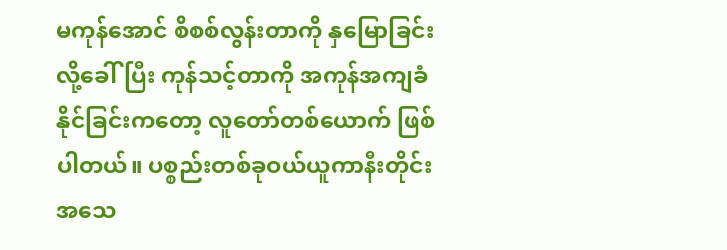မကုန်အောင် စိစစ်လွန်းတာကို နှမြောခြင်းလို့ခေါ်ပြီး ကုန်သင့်တာကို အကုန်အကျခံနိုင်ခြင်းကတော့ လူတော်တစ်ယောက် ဖြစ်ပါတယ်။ ပစ္စည်းတစ်ခုဝယ်ယူကာနီးတိုင်း အသေ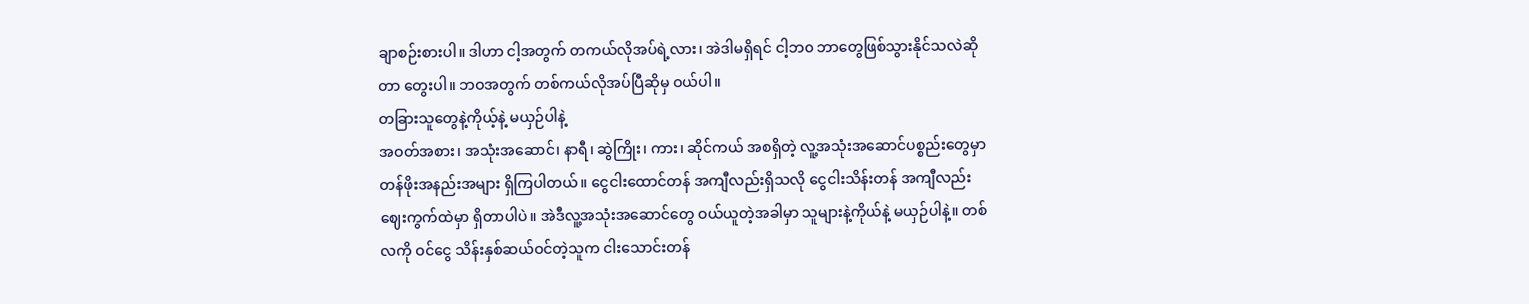ချာစဉ်းစားပါ။ ဒါဟာ ငါ့အတွက် တကယ်လိုအပ်ရဲ့လား၊ အဲဒါမရှိရင် ငါ့ဘ၀ ဘာတွေဖြစ်သွားနိုင်သလဲဆိုတာ တွေးပါ။ ဘဝအတွက် တစ်ကယ်လိုအပ်ပြီဆိုမှ ဝယ်ပါ။
တခြားသူတွေနဲ့ကိုယ့်နဲ့ မယှဉ်ပါနဲ့
အဝတ်အစား၊ အသုံးအဆောင်၊ နာရီ၊ ဆွဲကြိုး၊ ကား၊ ဆိုင်ကယ် အစရှိတဲ့ လူ့အသုံးအဆောင်ပစ္စည်းတွေမှာ တန်ဖိုးအနည်းအများ ရှိကြပါတယ်။ ငွေငါးထောင်တန် အကျီလည်းရှိသလို ငွေငါးသိန်းတန် အကျီလည်း ဈေးကွက်ထဲမှာ ရှိတာပါပဲ။ အဲဒီလူ့အသုံးအဆောင်တွေ ဝယ်ယူတဲ့အခါမှာ သူများနဲ့ကိုယ်နဲ့ မယှဉ်ပါနဲ့။ တစ်လကို ဝင်ငွေ သိန်းနှစ်ဆယ်ဝင်တဲ့သူက ငါးသောင်းတန်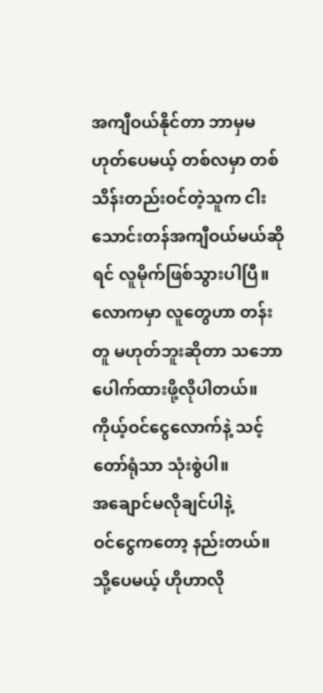အကျီဝယ်နိုင်တာ ဘာမှမဟုတ်ပေမယ့် တစ်လမှာ တစ်သိန်းတည်းဝင်တဲ့သူက ငါးသောင်းတန်အကျီဝယ်မယ်ဆိုရင် လူမိုက်ဖြစ်သွားပါပြီ။ လောကမှာ လူတွေဟာ တန်းတူ မဟုတ်ဘူးဆိုတာ သဘောပေါက်ထားဖို့လိုပါတယ်။ ကိုယ့်ဝင်ငွေလောက်နဲ့ သင့်တော်ရုံသာ သုံးစွဲပါ။
အချောင်မလိုချင်ပါနဲ့
ဝင်ငွေကတော့ နည်းတယ်။ သို့ပေမယ့် ဟိုဟာလို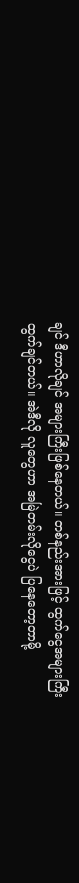ချင် ဒီဟာလိုချင် အများကြီးဖြစ်နေတယ်။ တစ်နည်းအားဖြင့် ထွက်ငွေအများကြီးထွက်ချင်တယ်။ အဲဒီလို လူတွေဟာ အမြဲတမ်းလိုငွေပဲ ပြနေတော့တာမို့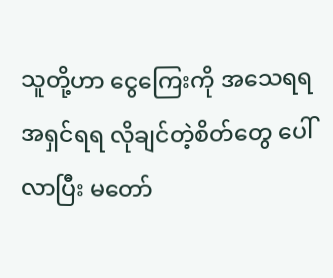သူတို့ဟာ ငွေကြေးကို အသေရရ အရှင်ရရ လိုချင်တဲ့စိတ်တွေ ပေါ်လာပြီး မတော်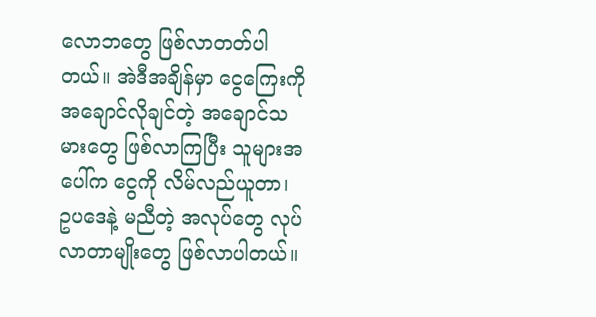လောဘတွေ ဖြစ်လာတတ်ပါတယ်။ အဲဒီအချိန်မှာ ငွေကြေးကို အချောင်လိုချင်တဲ့ အချောင်သမားတွေ ဖြစ်လာကြပြီး သူများအပေါ်က ငွေကို လိမ်လည်ယူတာ၊ ဥပဒေနဲ့ မညီတဲ့ အလုပ်တွေ လုပ်လာတာမျိုးတွေ ဖြစ်လာပါတယ်။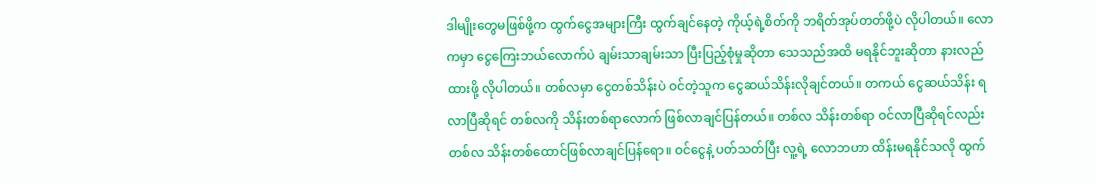ဒါမျိုးတွေမဖြစ်ဖို့က ထွက်ငွေအများကြီး ထွက်ချင်နေတဲ့ ကိုယ့်ရဲ့စိတ်ကို ဘရိတ်အုပ်တတ်ဖို့ပဲ လိုပါတယ်။ လောကမှာ ငွေကြေးဘယ်လောက်ပဲ ချမ်းသာချမ်းသာ ပြီးပြည့်စုံမှုဆိုတာ သေသည်အထိ မရနိုင်ဘူးဆိုတာ နားလည်ထားဖို့ လိုပါတယ်။ တစ်လမှာ ငွေတစ်သိန်းပဲ ဝင်တဲ့သူက ငွေဆယ်သိန်းလိုချင်တယ်။ တကယ် ငွေဆယ်သိန်း ရလာပြီဆိုရင် တစ်လကို သိန်းတစ်ရာလောက် ဖြစ်လာချင်ပြန်တယ်။ တစ်လ သိန်းတစ်ရာ ဝင်လာပြီဆိုရင်လည်း တစ်လ သိန်းတစ်ထောင်ဖြစ်လာချင်ပြန်ရော။ ဝင်ငွေနဲ့ ပတ်သတ်ပြီး လူ့ရဲ့ လောဘဟာ ထိန်းမရနိုင်သလို ထွက်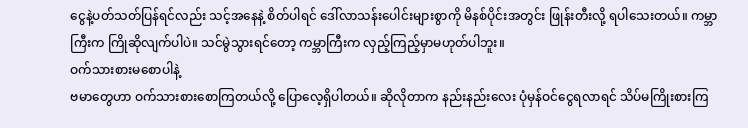ငွေနဲ့ပတ်သတ်ပြန်ရင်လည်း သင့်အနေနဲ့ စိတ်ပါရင် ဒေါ်လာသန်းပေါင်းများစွာကို မိနစ်ပိုင်းအတွင်း ဖြုန်းတီးလို့ ရပါသေးတယ်။ ကမ္ဘာကြီးက ကြိုဆိုလျက်ပါပဲ။ သင်မွဲသွားရင်တော့ ကမ္ဘာကြီးက လှည့်ကြည့်မှာမဟုတ်ပါဘူး။
ဝက်သားစားမစောပါနဲ့
ဗမာတွေဟာ ဝက်သားစားစောကြတယ်လို့ ပြောလေ့ရှိပါတယ်။ ဆိုလိုတာက နည်းနည်းလေး ပုံမှန်ဝင်ငွေရလာရင် သိပ်မကြိုးစားကြ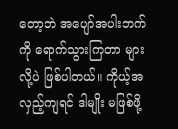တော့ဘဲ အပျော်အပါးဘက်ကို ရောက်သွားကြတာ များလို့ပဲ ဖြစ်ပါတယ်။ ကိုယ့်အလှည့်ကျရင် ဒါမျိုး မဖြစ်ဖို့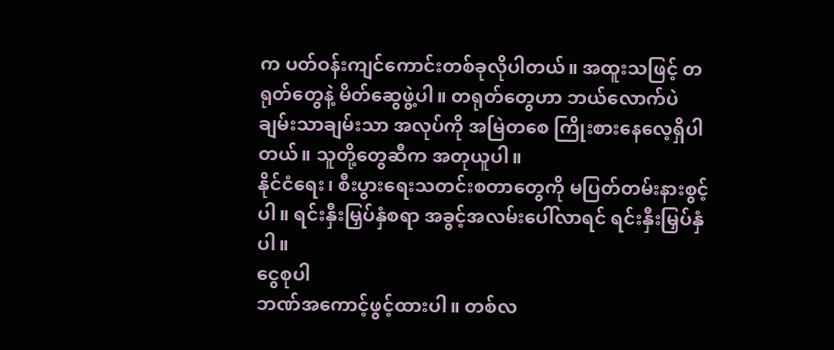က ပတ်ဝန်းကျင်ကောင်းတစ်ခုလိုပါတယ်။ အထူးသဖြင့် တရုတ်တွေနဲ့ မိတ်ဆွေဖွဲ့ပါ။ တရုတ်တွေဟာ ဘယ်လောက်ပဲချမ်းသာချမ်းသာ အလုပ်ကို အမြဲတစေ ကြိုးစားနေလေ့ရှိပါတယ်။ သူတို့တွေဆီက အတုယူပါ။
နိုင်ငံရေး၊ စီးပွားရေးသတင်းစတာတွေကို မပြတ်တမ်းနားစွင့်ပါ။ ရင်းနှီးမြှပ်နှံစရာ အခွင့်အလမ်းပေါ်လာရင် ရင်းနှီးမြှပ်နှံပါ။
ငွေစုပါ
ဘဏ်အကောင့်ဖွင့်ထားပါ။ တစ်လ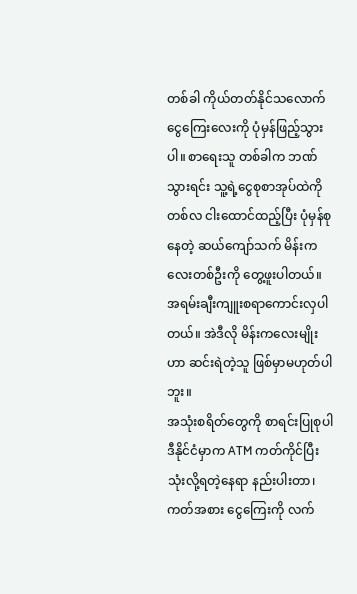တစ်ခါ ကိုယ်တတ်နိုင်သလောက် ငွေကြေးလေးကို ပုံမှန်ဖြည့်သွားပါ။ စာရေးသူ တစ်ခါက ဘဏ်သွားရင်း သူ့ရဲ့ငွေစုစာအုပ်ထဲကို တစ်လ ငါးထောင်ထည့်ပြီး ပုံမှန်စုနေတဲ့ ဆယ်ကျော်သက် မိန်းကလေးတစ်ဦးကို တွေ့ဖူးပါတယ်။ အရမ်းချီးကျူးစရာကောင်းလှပါတယ်။ အဲဒီလို မိန်းကလေးမျိုးဟာ ဆင်းရဲတဲ့သူ ဖြစ်မှာမဟုတ်ပါဘူး။
အသုံးစရိတ်တွေကို စာရင်းပြုစုပါ
ဒီနိုင်ငံမှာက ATM ကတ်ကိုင်ပြီး သုံးလို့ရတဲ့နေရာ နည်းပါးတာ၊ ကတ်အစား ငွေကြေးကို လက်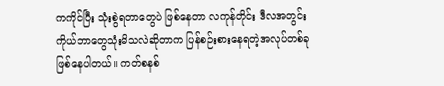ကကိုင်ပြီး သုံးစွဲရတာတွေပဲ ဖြစ်နေတာ လကုန်တိုင်း ဒီလအတွင်း ကိုယ်ဘာတွေသုံးမိသလဲဆိုတာက ပြန်စဉ်းစားနေရတဲ့အလုပ်တစ်ခု ဖြစ်နေပါတယ်။ ကတ်စနစ်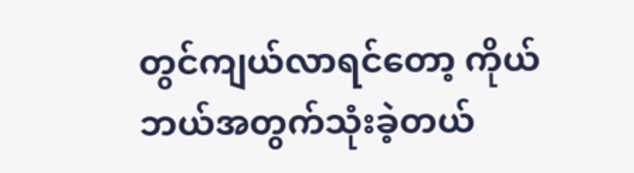တွင်ကျယ်လာရင်တော့ ကိုယ်ဘယ်အတွက်သုံးခဲ့တယ်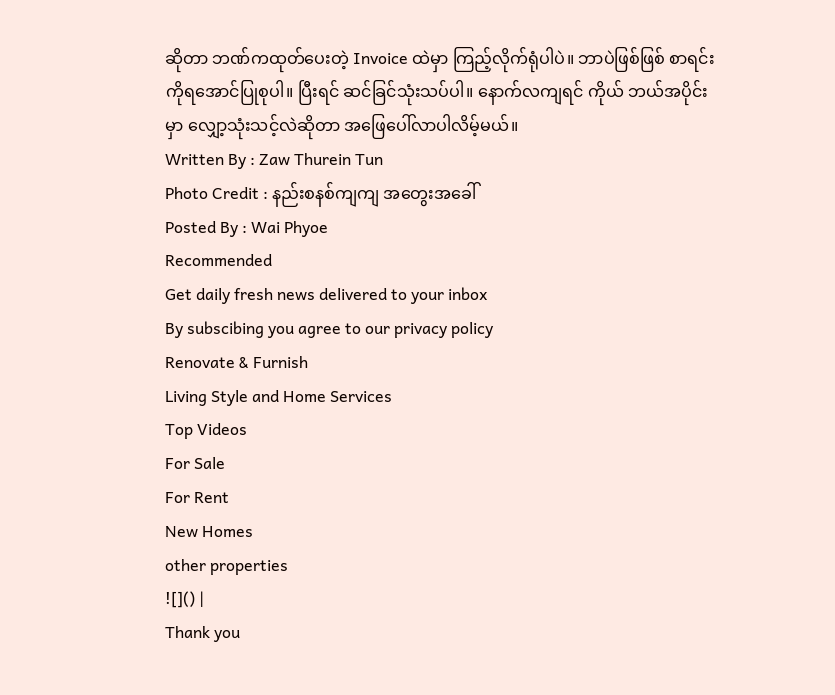ဆိုတာ ဘဏ်ကထုတ်ပေးတဲ့ Invoice ထဲမှာ ကြည့်လိုက်ရုံပါပဲ။ ဘာပဲဖြစ်ဖြစ် စာရင်းကိုရအောင်ပြုစုပါ။ ပြီးရင် ဆင်ခြင်သုံးသပ်ပါ။ နောက်လကျရင် ကိုယ် ဘယ်အပိုင်းမှာ လျှော့သုံးသင့်လဲဆိုတာ အဖြေပေါ်လာပါလိမ့်မယ်။
Written By : Zaw Thurein Tun
Photo Credit : နည်းစနစ်ကျကျ အတွေးအခေါ်
Posted By : Wai Phyoe
Recommended
Get daily fresh news delivered to your inbox
By subscibing you agree to our privacy policy
Renovate & Furnish
Living Style and Home Services
Top Videos
For Sale
For Rent
New Homes
other properties
![]() |
Thank you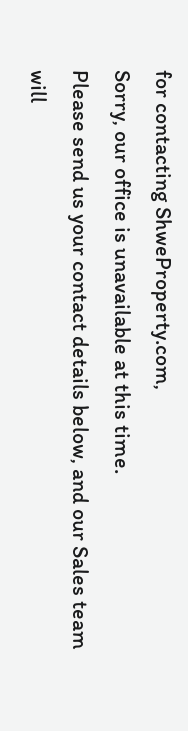for contacting ShweProperty.com,
Sorry, our office is unavailable at this time.
Please send us your contact details below, and our Sales team will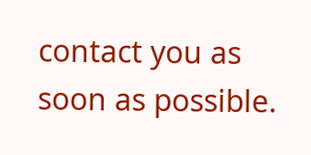contact you as soon as possible.